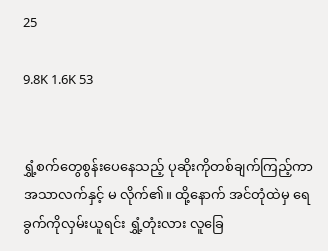25

9.8K 1.6K 53


ရွှံ့စက်တွေစွန်းပေနေသည့် ပုဆိုးကိုတစ်ချက်ကြည့်ကာ အသာလက်နှင့် မ လိုက်၏။ ထို့နောက် အင်တုံထဲမှ ရေခွက်ကိုလှမ်းယူရင်း ရွှံ့တုံးလား လူခြေ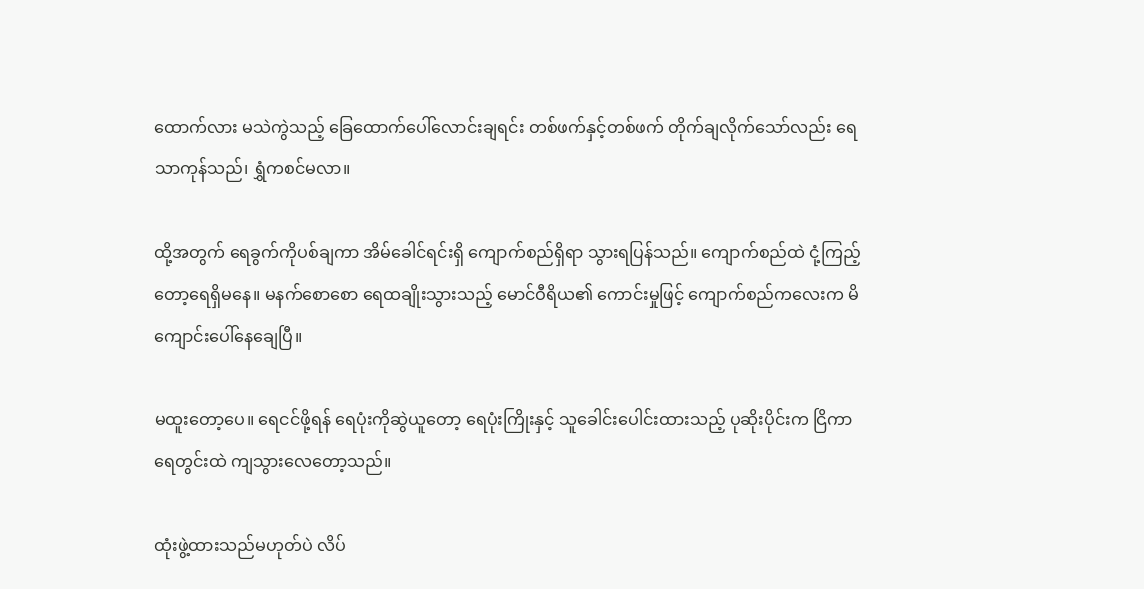ထောက်လား မသဲကွဲသည့် ခြေထောက်ပေါ်လောင်းချရင်း တစ်ဖက်နှင့်တစ်ဖက် တိုက်ချလိုက်သော်လည်း ရေသာကုန်သည်၊ ရွှံကစင်မလာ။

ထို့အတွက် ရေခွက်ကိုပစ်ချကာ အိမ်ခေါင်ရင်းရှိ ကျောက်စည်ရှိရာ သွားရပြန်သည်။ ကျောက်စည်ထဲ ငုံ့ကြည့်တော့ရေရှိမနေ။ မနက်စောစော ရေထချိုးသွားသည့် မောင်ဝီရိယ၏ ကောင်းမှုဖြင့် ကျောက်စည်ကလေးက မိကျောင်းပေါ်နေချေပြီ။

မထူးတော့ပေ။ ရေငင်ဖို့ရန် ရေပုံးကိုဆွဲယူတော့ ရေပုံးကြိုးနှင့် သူခေါင်းပေါင်းထားသည့် ပုဆိုးပိုင်းက ငြိကာ ရေတွင်းထဲ ကျသွားလေတော့သည်။

ထုံးဖွဲ့ထားသည်မဟုတ်ပဲ လိပ်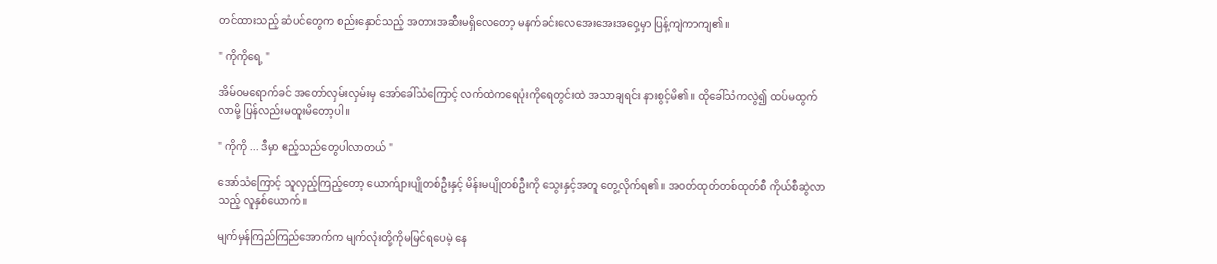တင်ထားသည့် ဆံပင်တွေက စည်းနှောင်သည့် အတားအဆီးမရှိလေတော့ မနက်ခင်းလေအေးအေးအဝှေ့မှာ ပြန့်ကျဲကာကျ၏။

" ကိုကိုရေ့ "

အိမ်ဝမရောက်ခင် အတော်လှမ်းလှမ်းမှ အော်ခေါ်သံကြောင့် လက်ထဲကရေပုံးကိုရေတွင်းထဲ အသာချရင်း နားစွင့်မိ၏။ ထိုခေါ်သံကလွဲ၍ ထပ်မထွက်လာမို့ ပြန်လည်းမထူးမိတော့ပါ။

" ကိုကို ... ဒီမှာ ဧည့်သည်တွေပါလာတယ် "

အော်သံကြောင့် သူလှည့်ကြည့်တော့ ယောက်ျားပျိုတစ်ဦးနှင့် မိန်းမပျိုတစ်ဦးကို သွေးနှင့်အတူ တွေ့လိုက်ရ၏။ အဝတ်ထုတ်တစ်ထုတ်စီ ကိုယ်စီဆွဲလာသည့် လူနှစ်ယောက်။

မျက်မှန်ကြည်ကြည်အောက်က မျက်လုံးတို့ကိုမမြင်ရပေမဲ့ နေ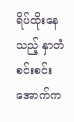ရိပ်ထိုးနေသည့် နှာတံစင်းစင်းအောက်က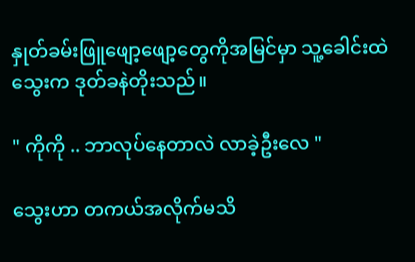နှုတ်ခမ်းဖြူဖျော့ဖျော့တွေကိုအမြင်မှာ သူ့ခေါင်းထဲ သွေးက ဒုတ်ခနဲတိုးသည်။

" ကိုကို .. ဘာလုပ်နေတာလဲ လာခဲ့ဦးလေ "

သွေးဟာ တကယ်အလိုက်မသိ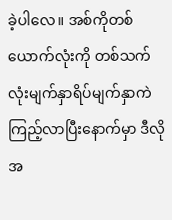ခဲ့ပါလေ။ အစ်ကိုတစ်ယောက်လုံးကို တစ်သက်လုံးမျက်နှာရိပ်မျက်နှာကဲ ကြည့်လာပြီးနောက်မှာ ဒီလိုအ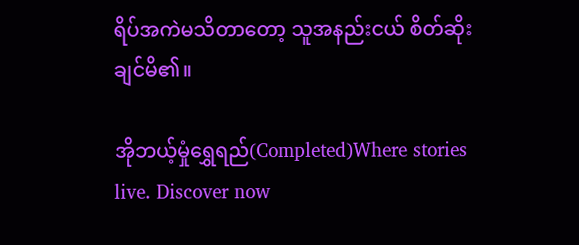ရိပ်အကဲမသိတာတော့ သူအနည်းငယ် စိတ်ဆိုးချင်မိ၏။

အိုဘယ့်မှုံရွှေရည်(Completed)Where stories live. Discover now